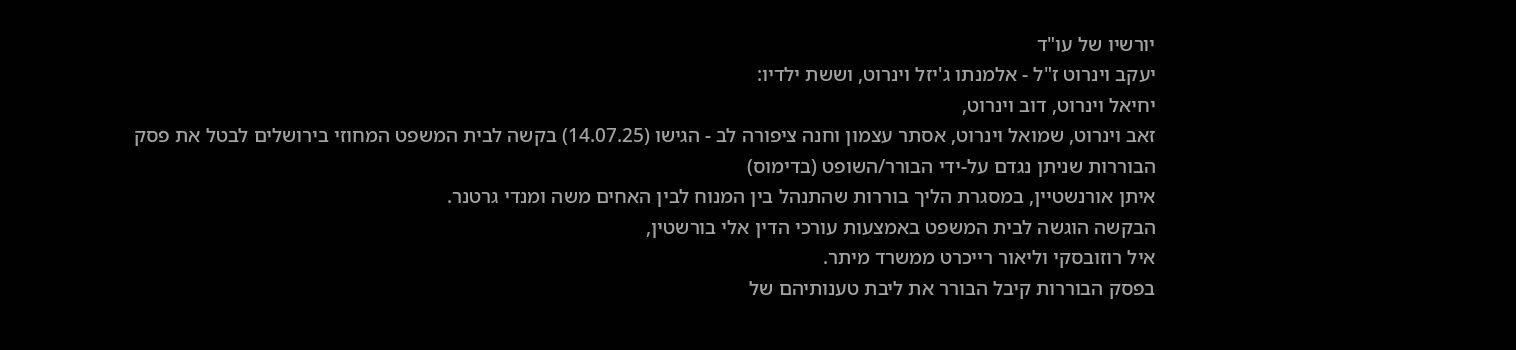יורשיו של עו"ד
יעקב וינרוט ז"ל - אלמנתו ג'יזל וינרוט, וששת ילדיו:
יחיאל וינרוט, דוב וינרוט,
זאב וינרוט, שמואל וינרוט, אסתר עצמון וחנה ציפורה לב - הגישו (14.07.25) בקשה לבית המשפט המחוזי בירושלים לבטל את פסק הבוררות שניתן נגדם על-ידי הבורר/השופט (בדימוס)
איתן אורנשטיין, במסגרת הליך בוררות שהתנהל בין המנוח לבין האחים משה ומנדי גרטנר.
הבקשה הוגשה לבית המשפט באמצעות עורכי הדין אלי בורשטין,
איל רוזובסקי וליאור רייכרט ממשרד מיתר.
בפסק הבוררות קיבל הבורר את ליבת טענותיהם של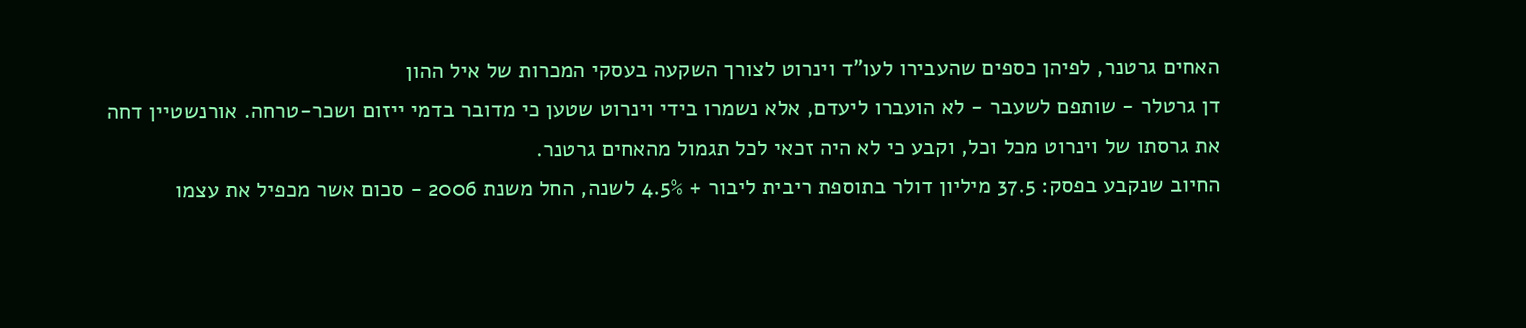האחים גרטנר, לפיהן כספים שהעבירו לעו"ד וינרוט לצורך השקעה בעסקי המכרות של איל ההון
דן גרטלר - שותפם לשעבר - לא הועברו ליעדם, אלא נשמרו בידי וינרוט שטען כי מדובר בדמי ייזום ושכר-טרחה. אורנשטיין דחה את גרסתו של וינרוט מכל וכל, וקבע כי לא היה זכאי לכל תגמול מהאחים גרטנר.
החיוב שנקבע בפסק: 37.5 מיליון דולר בתוספת ריבית ליבור + 4.5% לשנה, החל משנת 2006 - סכום אשר מכפיל את עצמו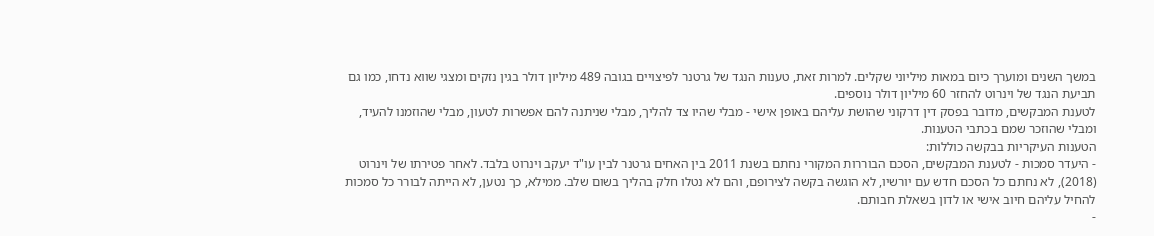במשך השנים ומוערך כיום במאות מיליוני שקלים. למרות זאת, טענות הנגד של גרטנר לפיצויים בגובה 489 מיליון דולר בגין נזקים ומצגי שווא נדחו, כמו גם תביעת הנגד של וינרוט להחזר 60 מיליון דולר נוספים.
לטענת המבקשים, מדובר בפסק דין דרקוני שהושת עליהם באופן אישי - מבלי שהיו צד להליך, מבלי שניתנה להם אפשרות לטעון, מבלי שהוזמנו להעיד, ומבלי שהוזכר שמם בכתבי הטענות.
הטענות העיקריות בבקשה כוללות:
- היעדר סמכות - לטענת המבקשים, הסכם הבוררות המקורי נחתם בשנת 2011 בין האחים גרטנר לבין עו"ד יעקב וינרוט בלבד. לאחר פטירתו של וינרוט (2018), לא נחתם כל הסכם חדש עם יורשיו, לא הוגשה בקשה לצירופם, והם לא נטלו חלק בהליך בשום שלב. ממילא, כך נטען, לא הייתה לבורר כל סמכות להחיל עליהם חיוב אישי או לדון בשאלת חבותם.
-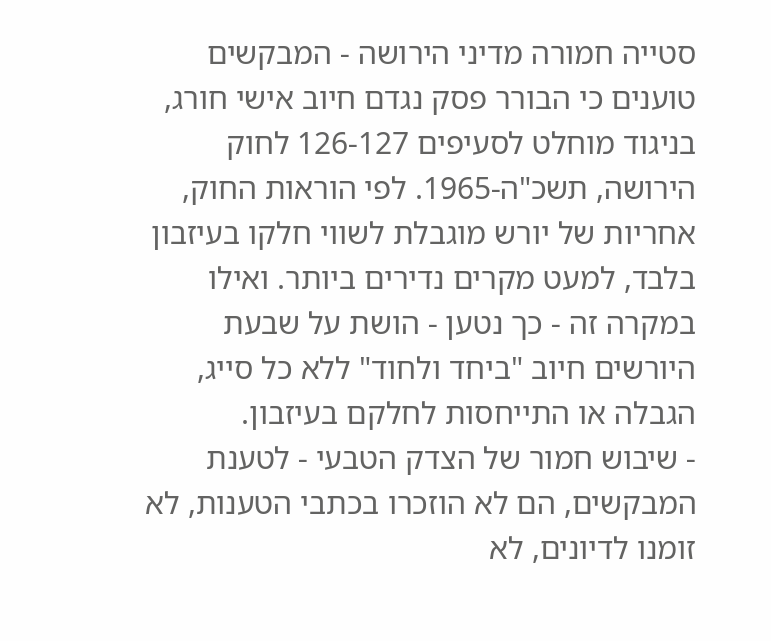סטייה חמורה מדיני הירושה - המבקשים טוענים כי הבורר פסק נגדם חיוב אישי חורג, בניגוד מוחלט לסעיפים 126-127 לחוק הירושה, תשכ"ה-1965. לפי הוראות החוק, אחריות של יורש מוגבלת לשווי חלקו בעיזבון בלבד, למעט מקרים נדירים ביותר. ואילו במקרה זה - כך נטען - הושת על שבעת היורשים חיוב "ביחד ולחוד" ללא כל סייג, הגבלה או התייחסות לחלקם בעיזבון.
- שיבוש חמור של הצדק הטבעי - לטענת המבקשים, הם לא הוזכרו בכתבי הטענות, לא זומנו לדיונים, לא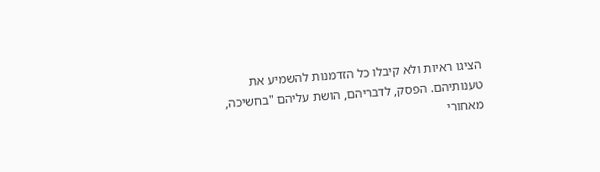הציגו ראיות ולא קיבלו כל הזדמנות להשמיע את טענותיהם. הפסק, לדבריהם, הושת עליהם "בחשיכה, מאחורי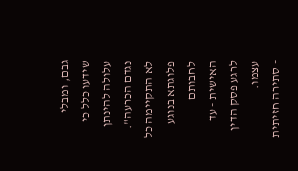גבם, ומבלי שידעו כלל כי עלולה להינתן נגדם הכרעה". לא התקיימה כל פלוגתא בנוגע לחבותם האישית - עד לרגע פסק הדין עצמו.
- סתירה חזיתית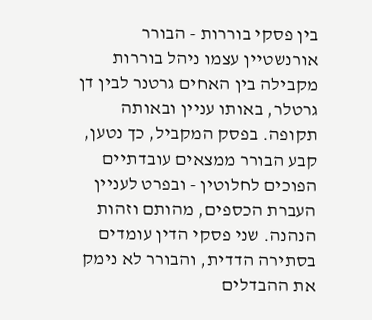בין פסקי בוררות - הבורר אורנשטיין עצמו ניהל בוררות מקבילה בין האחים גרטנר לבין דן גרטלר, באותו עניין ובאותה תקופה. בפסק המקביל, כך נטען, קבע הבורר ממצאים עובדתיים הפוכים לחלוטין - ובפרט לעניין העברת הכספים, מהותם וזהות הנהנה. שני פסקי הדין עומדים בסתירה הדדית, והבורר לא נימק את ההבדלים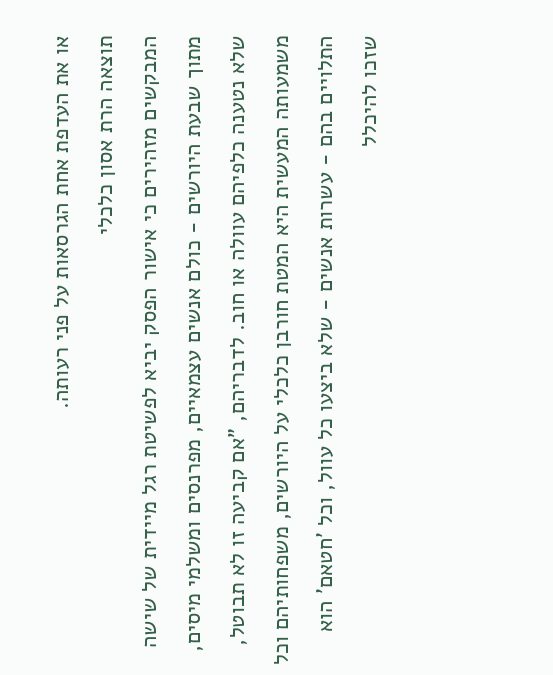או את העדפת אחת הגרסאות על פני רעותה.
תוצאה הרת אסון כלכלי
המבקשים מזהירים כי אישור הפסק יביא לפשיטת רגל מיידית של שישה מתוך שבעת היורשים - כולם אנשים עצמאיים, מפרנסים ומשלמי מיסים, שלא נטענה כלפיהם עוולה או חוב. לדבריהם, "אם קביעה זו לא תבוטל, משמעותה המעשית היא המטת חורבן כלכלי על היורשים, משפחותיהם וכל התלויים בהם - עשרות אנשים - שלא ביצעו כל עוול, וכל 'חטאם' הוא שזכו להיכלל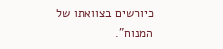כיורשים בצוואתו של המנוח".